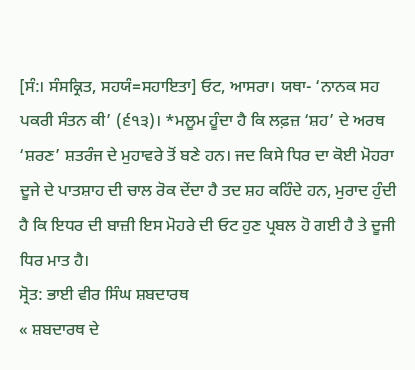[ਸੰ:। ਸੰਸਕ੍ਰਿਤ, ਸਹਯੰ=ਸਹਾਇਤਾ] ਓਟ, ਆਸਰਾ। ਯਥਾ- ‘ਨਾਨਕ ਸਹ ਪਕਰੀ ਸੰਤਨ ਕੀ’ (੬੧੩)। *ਮਲੂਮ ਹੂੰਦਾ ਹੈ ਕਿ ਲਫ਼ਜ਼ ‘ਸ਼ਹ’ ਦੇ ਅਰਥ ‘ਸ਼ਰਣ’ ਸ਼ਤਰੰਜ ਦੇ ਮੁਹਾਵਰੇ ਤੋਂ ਬਣੇ ਹਨ। ਜਦ ਕਿਸੇ ਧਿਰ ਦਾ ਕੋਈ ਮੋਹਰਾ ਦੂਜੇ ਦੇ ਪਾਤਸ਼ਾਹ ਦੀ ਚਾਲ ਰੋਕ ਦੇਂਦਾ ਹੈ ਤਦ ਸ਼ਹ ਕਹਿੰਦੇ ਹਨ, ਮੁਰਾਦ ਹੁੰਦੀ ਹੈ ਕਿ ਇਧਰ ਦੀ ਬਾਜ਼ੀ ਇਸ ਮੋਹਰੇ ਦੀ ਓਟ ਹੁਣ ਪ੍ਰਬਲ ਹੋ ਗਈ ਹੈ ਤੇ ਦੂਜੀ ਧਿਰ ਮਾਤ ਹੈ।
ਸ੍ਰੋਤ: ਭਾਈ ਵੀਰ ਸਿੰਘ ਸ਼ਬਦਾਰਥ
« ਸ਼ਬਦਾਰਥ ਦੇ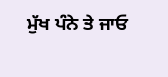ਮੁੱਖ ਪੰਨੇ ਤੇ ਜਾਓ